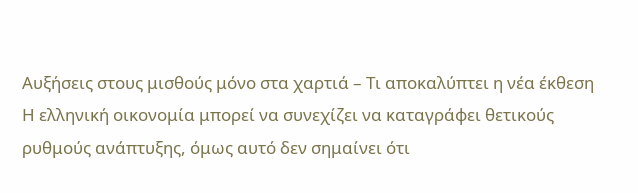Αυξήσεις στους μισθούς μόνο στα χαρτιά – Τι αποκαλύπτει η νέα έκθεση
Η ελληνική οικονομία μπορεί να συνεχίζει να καταγράφει θετικούς ρυθμούς ανάπτυξης, όμως αυτό δεν σημαίνει ότι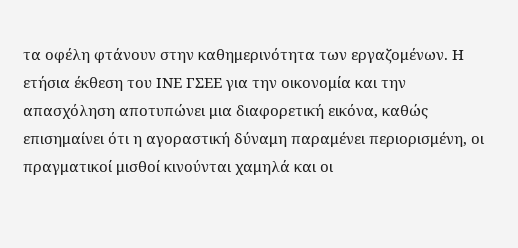τα οφέλη φτάνουν στην καθημερινότητα των εργαζομένων. Η ετήσια έκθεση του ΙΝΕ ΓΣΕΕ για την οικονομία και την απασχόληση αποτυπώνει μια διαφορετική εικόνα, καθώς επισημαίνει ότι η αγοραστική δύναμη παραμένει περιορισμένη, οι πραγματικοί μισθοί κινούνται χαμηλά και οι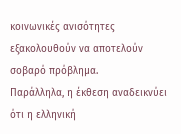κοινωνικές ανισότητες εξακολουθούν να αποτελούν σοβαρό πρόβλημα.
Παράλληλα, η έκθεση αναδεικνύει ότι η ελληνική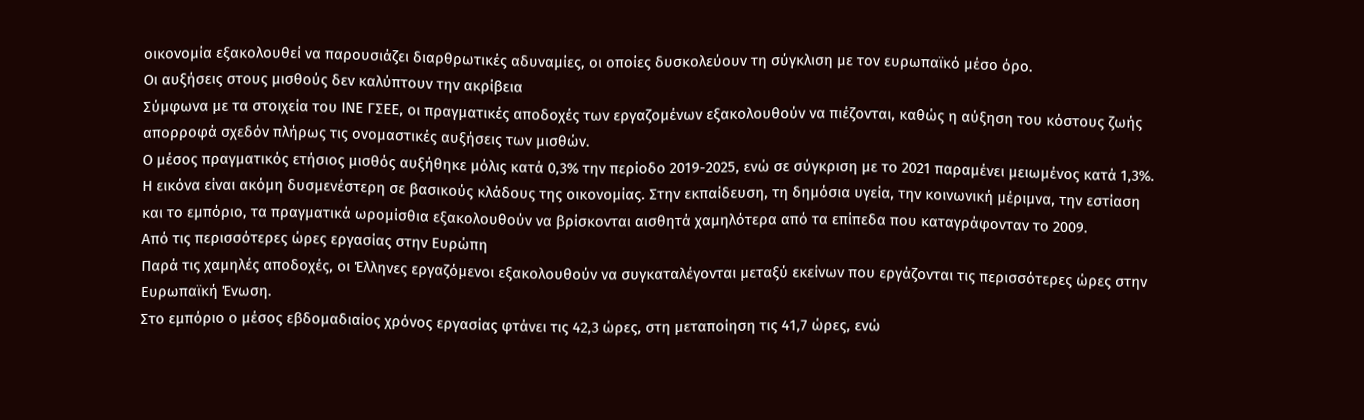οικονομία εξακολουθεί να παρουσιάζει διαρθρωτικές αδυναμίες, οι οποίες δυσκολεύουν τη σύγκλιση με τον ευρωπαϊκό μέσο όρο.
Οι αυξήσεις στους μισθούς δεν καλύπτουν την ακρίβεια
Σύμφωνα με τα στοιχεία του ΙΝΕ ΓΣΕΕ, οι πραγματικές αποδοχές των εργαζομένων εξακολουθούν να πιέζονται, καθώς η αύξηση του κόστους ζωής απορροφά σχεδόν πλήρως τις ονομαστικές αυξήσεις των μισθών.
Ο μέσος πραγματικός ετήσιος μισθός αυξήθηκε μόλις κατά 0,3% την περίοδο 2019-2025, ενώ σε σύγκριση με το 2021 παραμένει μειωμένος κατά 1,3%.
Η εικόνα είναι ακόμη δυσμενέστερη σε βασικούς κλάδους της οικονομίας. Στην εκπαίδευση, τη δημόσια υγεία, την κοινωνική μέριμνα, την εστίαση και το εμπόριο, τα πραγματικά ωρομίσθια εξακολουθούν να βρίσκονται αισθητά χαμηλότερα από τα επίπεδα που καταγράφονταν το 2009.
Από τις περισσότερες ώρες εργασίας στην Ευρώπη
Παρά τις χαμηλές αποδοχές, οι Έλληνες εργαζόμενοι εξακολουθούν να συγκαταλέγονται μεταξύ εκείνων που εργάζονται τις περισσότερες ώρες στην Ευρωπαϊκή Ένωση.
Στο εμπόριο ο μέσος εβδομαδιαίος χρόνος εργασίας φτάνει τις 42,3 ώρες, στη μεταποίηση τις 41,7 ώρες, ενώ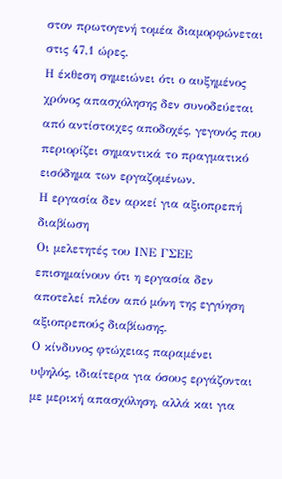στον πρωτογενή τομέα διαμορφώνεται στις 47,1 ώρες.
Η έκθεση σημειώνει ότι ο αυξημένος χρόνος απασχόλησης δεν συνοδεύεται από αντίστοιχες αποδοχές, γεγονός που περιορίζει σημαντικά το πραγματικό εισόδημα των εργαζομένων.
Η εργασία δεν αρκεί για αξιοπρεπή διαβίωση
Οι μελετητές του ΙΝΕ ΓΣΕΕ επισημαίνουν ότι η εργασία δεν αποτελεί πλέον από μόνη της εγγύηση αξιοπρεπούς διαβίωσης.
Ο κίνδυνος φτώχειας παραμένει υψηλός, ιδιαίτερα για όσους εργάζονται με μερική απασχόληση, αλλά και για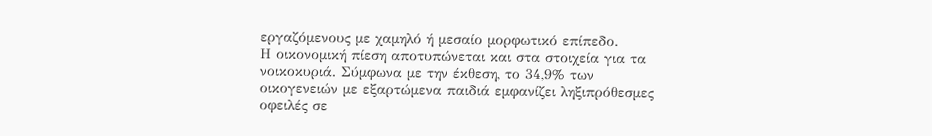εργαζόμενους με χαμηλό ή μεσαίο μορφωτικό επίπεδο.
Η οικονομική πίεση αποτυπώνεται και στα στοιχεία για τα νοικοκυριά. Σύμφωνα με την έκθεση, το 34,9% των οικογενειών με εξαρτώμενα παιδιά εμφανίζει ληξιπρόθεσμες οφειλές σε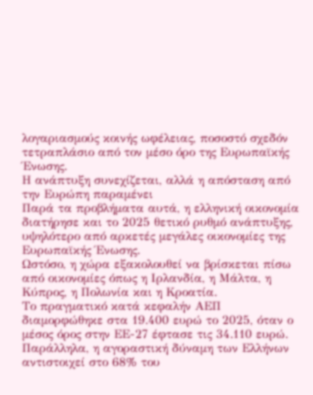λογαριασμούς κοινής ωφέλειας, ποσοστό σχεδόν τετραπλάσιο από τον μέσο όρο της Ευρωπαϊκής Ένωσης.
Η ανάπτυξη συνεχίζεται, αλλά η απόσταση από την Ευρώπη παραμένει
Παρά τα προβλήματα αυτά, η ελληνική οικονομία διατήρησε και το 2025 θετικό ρυθμό ανάπτυξης, υψηλότερο από αρκετές μεγάλες οικονομίες της Ευρωπαϊκής Ένωσης.
Ωστόσο, η χώρα εξακολουθεί να βρίσκεται πίσω από οικονομίες όπως η Ιρλανδία, η Μάλτα, η Κύπρος, η Πολωνία και η Κροατία.
Το πραγματικό κατά κεφαλήν ΑΕΠ διαμορφώθηκε στα 19.400 ευρώ το 2025, όταν ο μέσος όρος στην ΕΕ-27 έφτασε τις 34.110 ευρώ.
Παράλληλα, η αγοραστική δύναμη των Ελλήνων αντιστοιχεί στο 68% του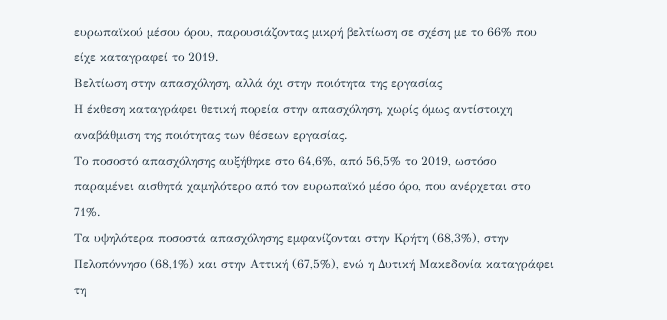ευρωπαϊκού μέσου όρου, παρουσιάζοντας μικρή βελτίωση σε σχέση με το 66% που είχε καταγραφεί το 2019.
Βελτίωση στην απασχόληση, αλλά όχι στην ποιότητα της εργασίας
Η έκθεση καταγράφει θετική πορεία στην απασχόληση, χωρίς όμως αντίστοιχη αναβάθμιση της ποιότητας των θέσεων εργασίας.
Το ποσοστό απασχόλησης αυξήθηκε στο 64,6%, από 56,5% το 2019, ωστόσο παραμένει αισθητά χαμηλότερο από τον ευρωπαϊκό μέσο όρο, που ανέρχεται στο 71%.
Τα υψηλότερα ποσοστά απασχόλησης εμφανίζονται στην Κρήτη (68,3%), στην Πελοπόννησο (68,1%) και στην Αττική (67,5%), ενώ η Δυτική Μακεδονία καταγράφει τη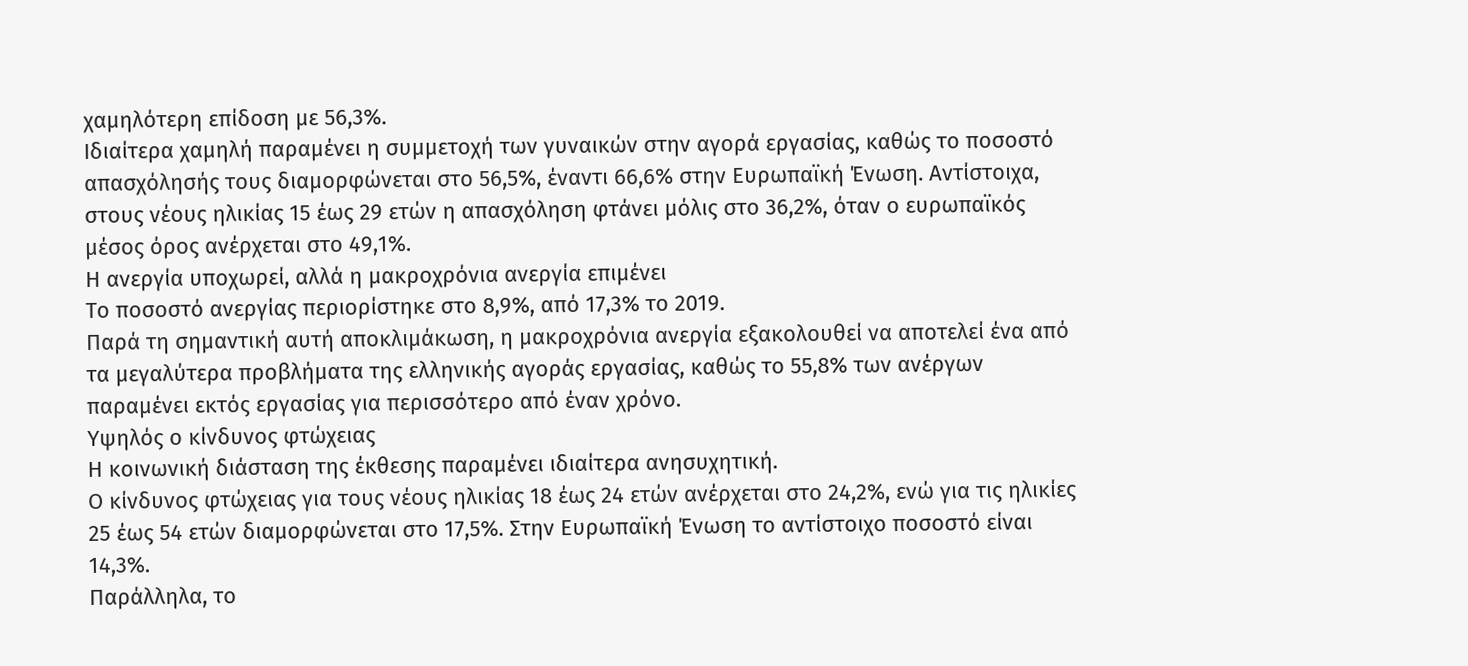χαμηλότερη επίδοση με 56,3%.
Ιδιαίτερα χαμηλή παραμένει η συμμετοχή των γυναικών στην αγορά εργασίας, καθώς το ποσοστό απασχόλησής τους διαμορφώνεται στο 56,5%, έναντι 66,6% στην Ευρωπαϊκή Ένωση. Αντίστοιχα, στους νέους ηλικίας 15 έως 29 ετών η απασχόληση φτάνει μόλις στο 36,2%, όταν ο ευρωπαϊκός μέσος όρος ανέρχεται στο 49,1%.
Η ανεργία υποχωρεί, αλλά η μακροχρόνια ανεργία επιμένει
Το ποσοστό ανεργίας περιορίστηκε στο 8,9%, από 17,3% το 2019.
Παρά τη σημαντική αυτή αποκλιμάκωση, η μακροχρόνια ανεργία εξακολουθεί να αποτελεί ένα από τα μεγαλύτερα προβλήματα της ελληνικής αγοράς εργασίας, καθώς το 55,8% των ανέργων παραμένει εκτός εργασίας για περισσότερο από έναν χρόνο.
Υψηλός ο κίνδυνος φτώχειας
Η κοινωνική διάσταση της έκθεσης παραμένει ιδιαίτερα ανησυχητική.
Ο κίνδυνος φτώχειας για τους νέους ηλικίας 18 έως 24 ετών ανέρχεται στο 24,2%, ενώ για τις ηλικίες 25 έως 54 ετών διαμορφώνεται στο 17,5%. Στην Ευρωπαϊκή Ένωση το αντίστοιχο ποσοστό είναι 14,3%.
Παράλληλα, το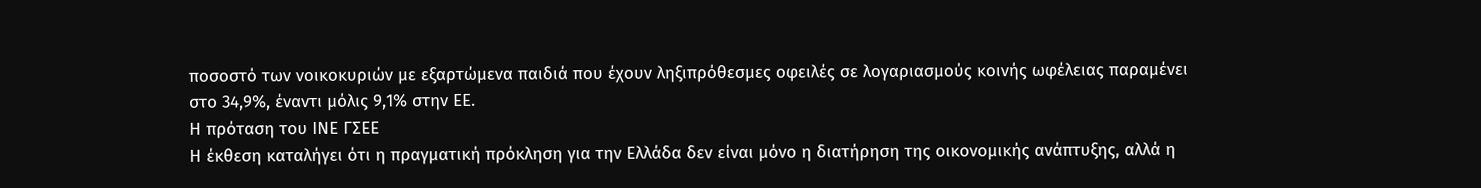ποσοστό των νοικοκυριών με εξαρτώμενα παιδιά που έχουν ληξιπρόθεσμες οφειλές σε λογαριασμούς κοινής ωφέλειας παραμένει στο 34,9%, έναντι μόλις 9,1% στην ΕΕ.
Η πρόταση του ΙΝΕ ΓΣΕΕ
Η έκθεση καταλήγει ότι η πραγματική πρόκληση για την Ελλάδα δεν είναι μόνο η διατήρηση της οικονομικής ανάπτυξης, αλλά η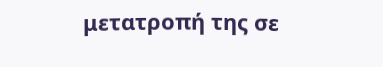μετατροπή της σε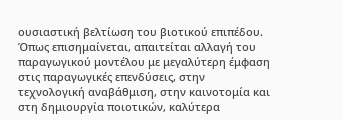ουσιαστική βελτίωση του βιοτικού επιπέδου.
Όπως επισημαίνεται, απαιτείται αλλαγή του παραγωγικού μοντέλου με μεγαλύτερη έμφαση στις παραγωγικές επενδύσεις, στην τεχνολογική αναβάθμιση, στην καινοτομία και στη δημιουργία ποιοτικών, καλύτερα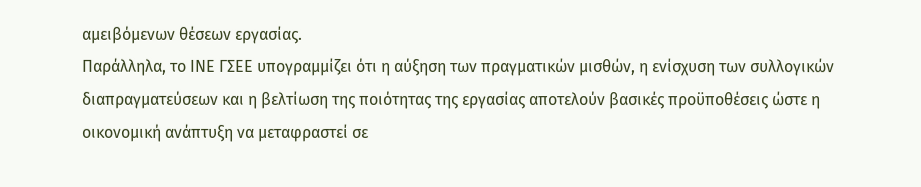αμειβόμενων θέσεων εργασίας.
Παράλληλα, το ΙΝΕ ΓΣΕΕ υπογραμμίζει ότι η αύξηση των πραγματικών μισθών, η ενίσχυση των συλλογικών διαπραγματεύσεων και η βελτίωση της ποιότητας της εργασίας αποτελούν βασικές προϋποθέσεις ώστε η οικονομική ανάπτυξη να μεταφραστεί σε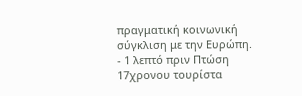πραγματική κοινωνική σύγκλιση με την Ευρώπη.
- 1 λεπτό πριν Πτώση 17χρονου τουρίστα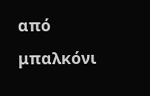από μπαλκόνι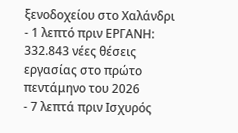ξενοδοχείου στο Χαλάνδρι
- 1 λεπτό πριν ΕΡΓΑΝΗ: 332.843 νέες θέσεις εργασίας στο πρώτο πεντάμηνο του 2026
- 7 λεπτά πριν Ισχυρός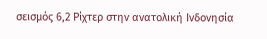σεισμός 6,2 Ρίχτερ στην ανατολική Ινδονησία